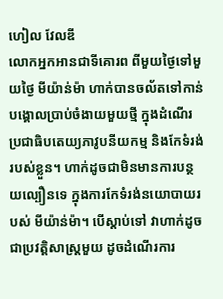ហៀល វែលឌី
លោកអ្នកអានជាទីគោរព ពីមួយថ្ងៃទៅមួយថ្ងៃ មីយ៉ាន់ម៉ា ហាក់បានចល័តទៅកាន់បង្គោលប្រាប់ចំងាយមួយថ្មី ក្នុងដំណើរប្រជាធិបតេយ្យភាវូបនីយកម្ម និងកែទំរង់របស់ខ្លួន។ ហាក់ដូចជាមិនមានការបន្ថយល្បឿនទេ ក្នុងការកែទំរង់នយោបាយរបស់ មីយ៉ាន់ម៉ា។ បើស្តាប់ទៅ វាហាក់ដូចជាប្រវត្តិសាស្ត្រមួយ ដូចដំណើរការ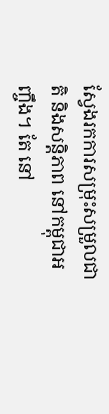ស្វែងរកការសម្រុះសម្រួលជាតិ និងសន្តិភាព នៅកម្ពុជាអញ្ចឹង។ តែ នៅ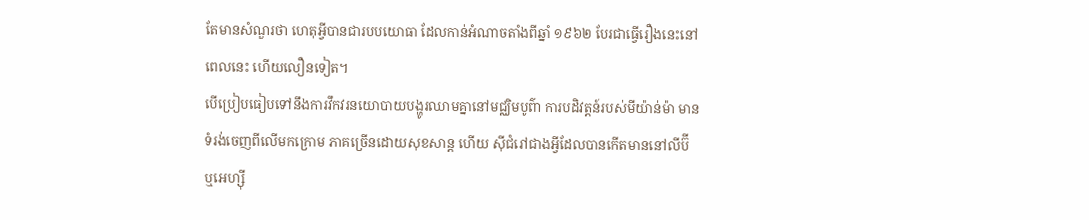តែមានសំណួរថា ហេតុអ្វីបានជារបបយោធា ដែលកាន់អំណាចតាំងពីឆ្នាំ ១៩៦២ បែរជាធ្វើរឿងនេះនៅពេលនេះ ហើយលឿនទៀត។
បើប្រៀបធៀបទៅនឹងការវឹកវរនយោបាយបង្ហូរឈាមគ្នានៅមជ្ឈិមបូព៌ា ការបដិវត្តន៍របស់មីយ៉ាន់ម៉ា មានទំរង់ចេញពីលើមកក្រោម ភាគច្រើនដោយសុខសាន្ត ហើយ ស៊ីជំរៅជាងអ្វីដែលបានកើតមាននៅលីប៊ី ឬអេហ្ស៊ី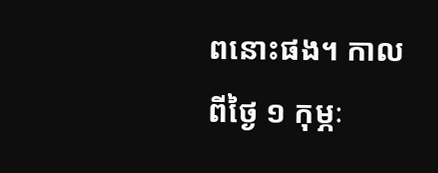ពនោះផង។ កាលពីថ្ងៃ ១ កុម្ភៈ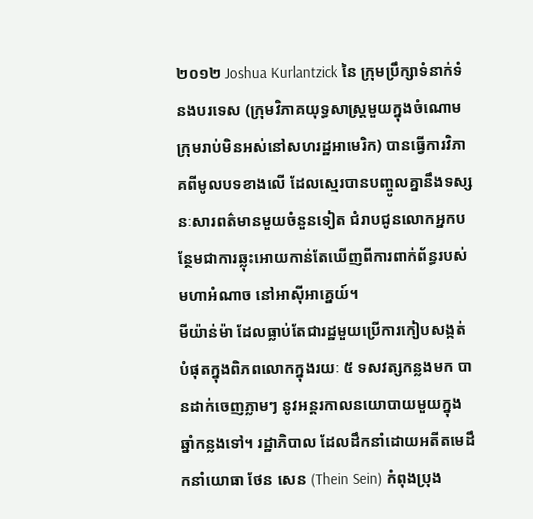២០១២ Joshua Kurlantzick នៃ ក្រុមប្រឹក្សាទំនាក់ទំនងបរទេស (ក្រុមវិភាគយុទ្ធសាស្ត្រមួយក្នុងចំណោមក្រុមរាប់មិនអស់នៅសហរដ្ឋអាមេរិក) បានធ្វើការវិភាគពីមូលបទខាងលើ ដែលស្មេរបានបញ្ចូលគ្នានឹងទស្សនៈសារពត៌មានមួយចំនួនទៀត ជំរាបជូនលោកអ្នកបន្ថែមជាការឆ្លុះអោយកាន់តែឃើញពីការពាក់ព័ន្ធរបស់មហាអំណាច នៅអាស៊ីអាគ្នេយ៍។
មីយ៉ាន់ម៉ា ដែលធ្លាប់តែជារដ្ឋមួយប្រើការកៀបសង្កត់បំផុតក្នុងពិភពលោកក្នុងរយៈ ៥ ទសវត្សកន្លងមក បានដាក់ចេញភ្លាមៗ នូវអន្តរកាលនយោបាយមួយក្នុងឆ្នាំកន្លងទៅ។ រដ្ឋាភិបាល ដែលដឹកនាំដោយអតីតមេដឹកនាំយោធា ថែន សេន (Thein Sein) កំពុងប្រុង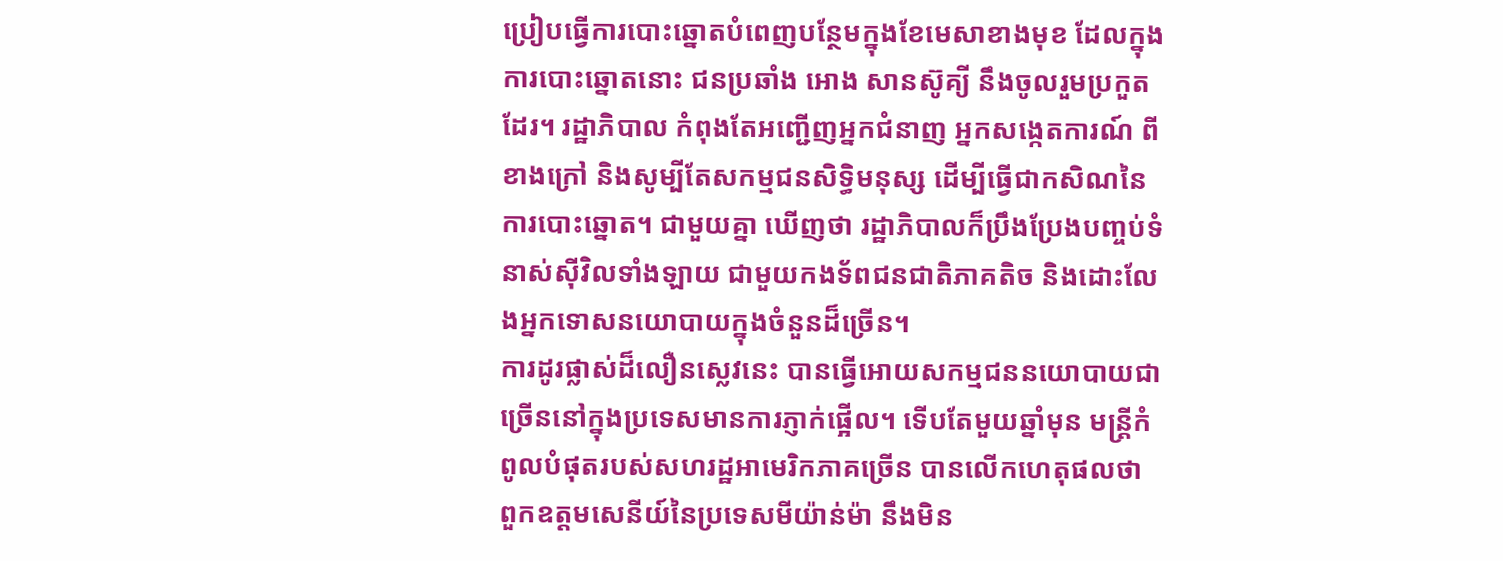ប្រៀបធ្វើការបោះឆ្នោតបំពេញបន្ថែមក្នុងខែមេសាខាងមុខ ដែលក្នុងការបោះឆ្នោតនោះ ជនប្រឆាំង អោង សានស៊ូគ្យី នឹងចូលរួមប្រកួតដែរ។ រដ្ឋាភិបាល កំពុងតែអញ្ជើញអ្នកជំនាញ អ្នកសង្កេតការណ៍ ពីខាងក្រៅ និងសូម្បីតែសកម្មជនសិទ្ធិមនុស្ស ដើម្បីធ្វើជាកសិណនៃការបោះឆ្នោត។ ជាមួយគ្នា ឃើញថា រដ្ឋាភិបាលក៏ប្រឹងប្រែងបញ្ចប់ទំនាស់ស៊ីវិលទាំងឡាយ ជាមួយកងទ័ពជនជាតិភាគតិច និងដោះលែងអ្នកទោសនយោបាយក្នុងចំនួនដ៏ច្រើន។
ការដូរផ្លាស់ដ៏លឿនស្លេវនេះ បានធ្វើអោយសកម្មជននយោបាយជាច្រើននៅក្នុងប្រទេសមានការភ្ញាក់ផ្អើល។ ទើបតែមួយឆ្នាំមុន មន្ត្រីកំពូលបំផុតរបស់សហរដ្ឋអាមេរិកភាគច្រើន បានលើកហេតុផលថា ពួកឧត្តមសេនីយ៍នៃប្រទេសមីយ៉ាន់ម៉ា នឹងមិន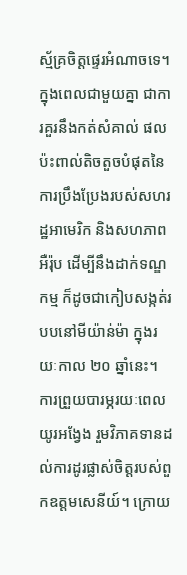ស្ម័គ្រចិត្តផ្ទេរអំណាចទេ។ ក្នុងពេលជាមួយគ្នា ជាការគួរនឹងកត់សំគាល់ ផលប៉ះពាល់តិចតួចបំផុតនៃការប្រឹងប្រែងរបស់សហរដ្ឋអាមេរិក និងសហភាពអឺរ៉ុប ដើម្បីនឹងដាក់ទណ្ឌកម្ម ក៏ដូចជាកៀបសង្កត់របបនៅមីយ៉ាន់ម៉ា ក្នុងរយៈកាល ២០ ឆ្នាំនេះ។
ការព្រួយបារម្ភរយៈពេលយូរអង្វែង រួមវិភាគទានដល់ការដូរផ្លាស់ចិត្តរបស់ពួកឧត្តមសេនីយ៍។ ក្រោយ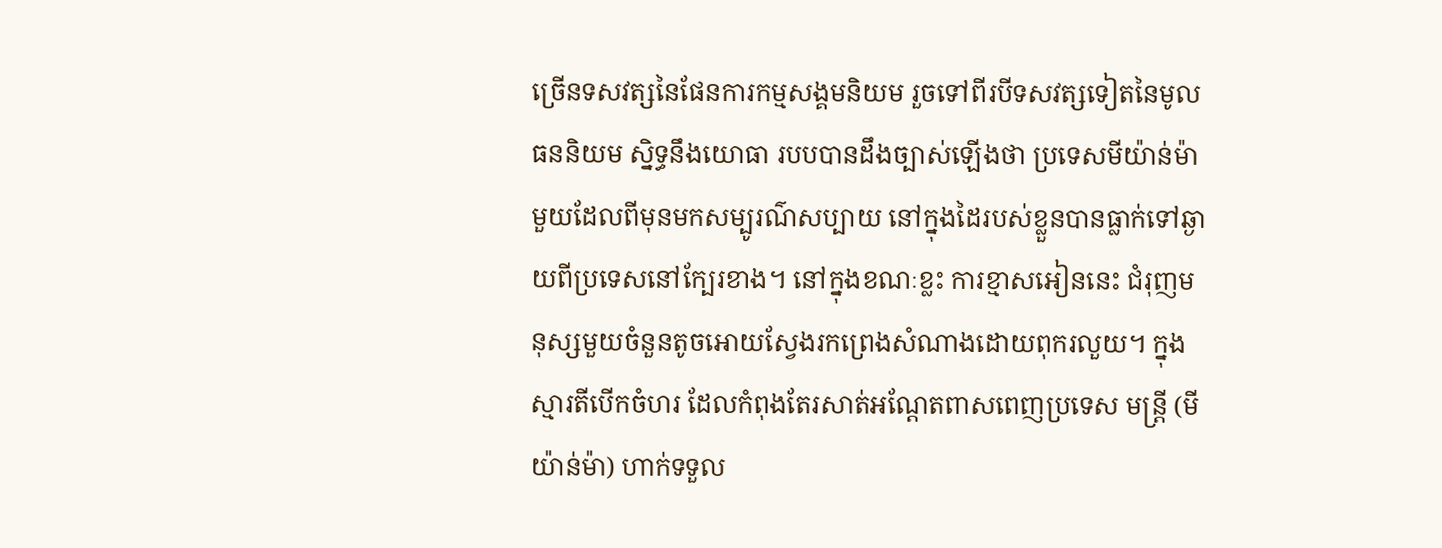ច្រើនទសវត្សនៃផែនការកម្មសង្គមនិយម រួចទៅពីរបីទសវត្សទៀតនៃមូលធននិយម ស្និទ្ធនឹងយោធា របបបានដឹងច្បាស់ឡើងថា ប្រទេសមីយ៉ាន់ម៉ាមួយដែលពីមុនមកសម្បូរណ៌សប្បាយ នៅក្នុងដៃរបស់ខ្លួនបានធ្លាក់ទៅឆ្ងាយពីប្រទេសនៅក្បែរខាង។ នៅក្នុងខណៈខ្លះ ការខ្មាសអៀននេះ ជំរុញមនុស្សមួយចំនួនតូចអោយស្វែងរកព្រេងសំណាងដោយពុករលួយ។ ក្នុងស្មារតីបើកចំហរ ដែលកំពុងតែរសាត់អណ្តែតពាសពេញប្រទេស មន្ត្រី (មីយ៉ាន់ម៉ា) ហាក់ទទួល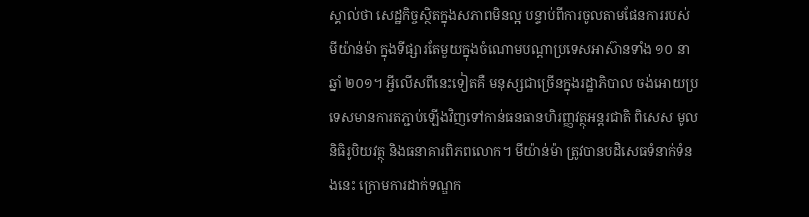ស្គាល់ថា សេដ្ឋកិច្ចស្ថិតក្នុងសភាពមិនល្អ បន្ទាប់ពីការចូលតាមផែនការរបស់ មីយ៉ាន់ម៉ា ក្នុងទីផ្សារតែមួយក្នុងចំណោមបណ្តាប្រទេសអាស៊ានទាំង ១០ នាឆ្នាំ ២០១។ អ្វីលើសពីនេះទៀតគឺ មនុស្សជាច្រើនក្នុងរដ្ឋាភិបាល ចង់អោយប្រទេសមានការតភ្ជាប់ឡើងវិញទៅកាន់ធនធានហិរញ្ញវត្ថុអន្តរជាតិ ពិសេស មូលនិធិរូបិយវត្ថុ និងធនាគារពិភពលោក។ មីយ៉ាន់ម៉ា ត្រូវបានបដិសេធទំនាក់ទំនងនេះ ក្រោមការដាក់ទណ្ឌក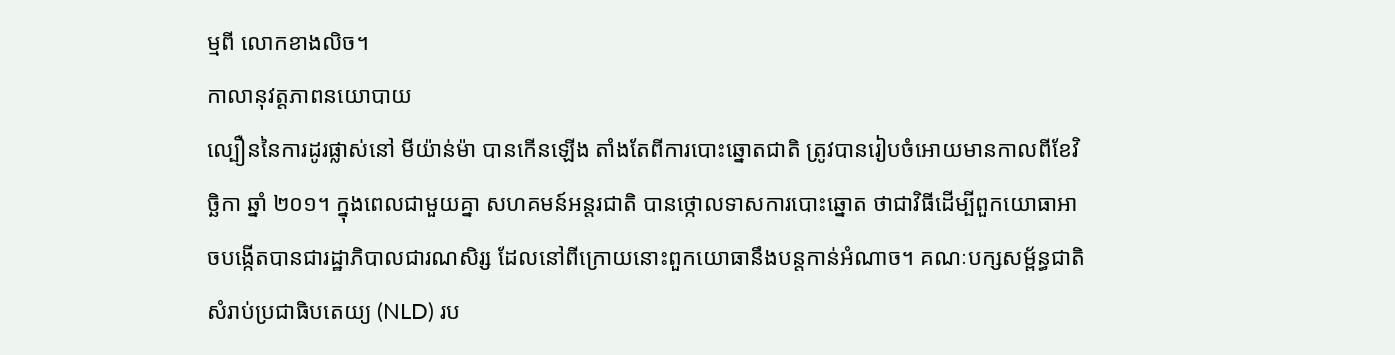ម្មពី លោកខាងលិច។
កាលានុវត្តភាពនយោបាយ
ល្បឿននៃការដូរផ្លាស់នៅ មីយ៉ាន់ម៉ា បានកើនឡើង តាំងតែពីការបោះឆ្នោតជាតិ ត្រូវបានរៀបចំអោយមានកាលពីខែវិច្ឆិកា ឆ្នាំ ២០១។ ក្នុងពេលជាមួយគ្នា សហគមន៍អន្តរជាតិ បានថ្កោលទាសការបោះឆ្នោត ថាជាវិធីដើម្បីពួកយោធាអាចបង្កើតបានជារដ្ឋាភិបាលជារណសិរ្ស ដែលនៅពីក្រោយនោះពួកយោធានឹងបន្តកាន់អំណាច។ គណៈបក្សសម្ព័ន្ធជាតិសំរាប់ប្រជាធិបតេយ្យ (NLD) រប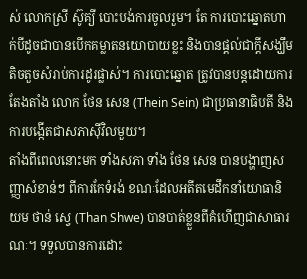ស់ លោកស្រី ស៊ូគ្យី បោះបង់ការចូលរួម។ តែ ការបោះឆ្នោតហាក់បីដូចជាបានបើកគម្លាតនយោបាយខ្លះ និងបានផ្តល់ជាក្តីសង្ឃឹមតិចតួចសំរាប់ការដូរផ្លាស់។ ការបោះឆ្នោត ត្រូវបានបន្តដោយការតែងតាំង លោក ថែន សេន (Thein Sein) ជាប្រធានាធិបតី និងការបង្កើតជាសភាស៊ីវិលមួយ។
តាំងពីពេលនោះមក ទាំងសភា ទាំង ថែន សេន បានបង្ហាញសញ្ញាសំខាន់ៗ ពីការកែទំរង់ ខណៈដែលអតីតមេដឹកនាំយោធានិយម ថាន់ សេ្វ (Than Shwe) បានបាត់ខ្លួនពីគំហើញជាសាធារណៈ។ ទទួលបានការដោះ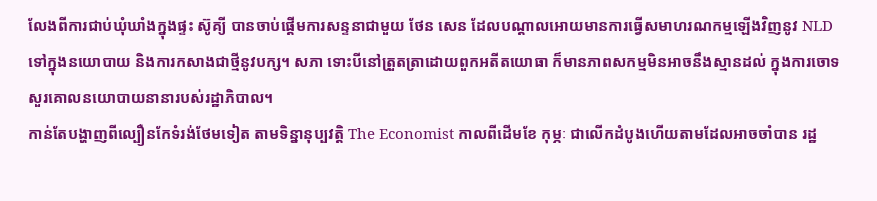លែងពីការជាប់ឃុំឃាំងក្នុងផ្ទះ ស៊ូគ្យី បានចាប់ផ្តើមការសន្ទនាជាមួយ ថែន សេន ដែលបណ្តាលអោយមានការធ្វើសមាហរណកម្មឡើងវិញនូវ NLD ទៅក្នុងនយោបាយ និងការកសាងជាថ្មីនូវបក្ស។ សភា ទោះបីនៅត្រួតត្រាដោយពួកអតីតយោធា ក៏មានភាពសកម្មមិនអាចនឹងស្មានដល់ ក្នុងការចោទសួរគោលនយោបាយនានារបស់រដ្ឋាភិបាល។
កាន់តែបង្ហាញពីល្បឿនកែទំរង់ថែមទៀត តាមទិន្នានុប្បវត្តិ The Economist កាលពីដើមខែ កុម្ភៈ ជាលើកដំបូងហើយតាមដែលអាចចាំបាន រដ្ឋ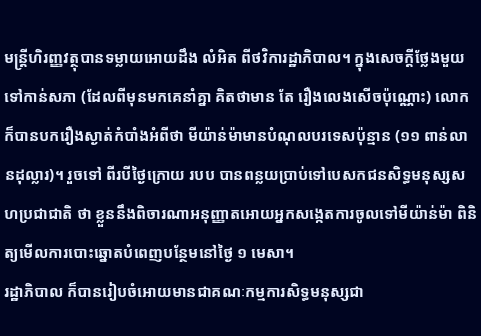មន្ត្រីហិរញ្ញវត្ថុបានទម្លាយអោយដឹង លំអិត ពីថវិការដ្ឋាភិបាល។ ក្នុងសេចក្តីថ្លែងមួយទៅកាន់សភា (ដែលពីមុនមកគេនាំគ្នា គិតថាមាន តែ រឿងលេងសើចប៉ុណ្ណោះ) លោកក៏បានបករឿងស្ងាត់កំបាំងអំពីថា មីយ៉ាន់ម៉ាមានបំណុលបរទេសប៉ុន្មាន (១១ ពាន់លានដុល្លារ)។ រួចទៅ ពីរបីថ្ងៃក្រោយ របប បានពន្លយប្រាប់ទៅបេសកជនសិទ្ធមនុស្សសហប្រជាជាតិ ថា ខ្លួននឹងពិចារណាអនុញ្ញាតអោយអ្នកសង្កេតការចូលទៅមីយ៉ាន់ម៉ា ពិនិត្យមើលការបោះឆ្នោតបំពេញបន្ថែមនៅថ្ងៃ ១ មេសា។
រដ្ឋាភិបាល ក៏បានរៀបចំអោយមានជាគណៈកម្មការសិទ្ធមនុស្សជា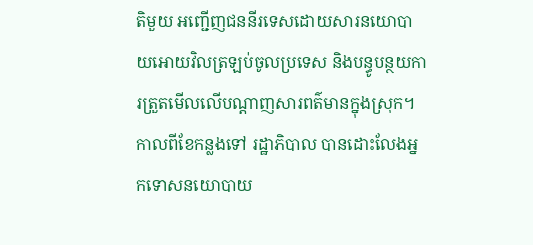តិមួយ អញ្ជើញជននីរទេសដោយសារនយោបាយអោយវិលត្រឡប់ចូលប្រទេស និងបន្ធូបន្ថយការត្រួតមើលលើបណ្តាញសារពត៌មានក្នុងស្រុក។ កាលពីខែកន្លងទៅ រដ្ឋាភិបាល បានដោះលែងអ្នកទោសនយោបាយ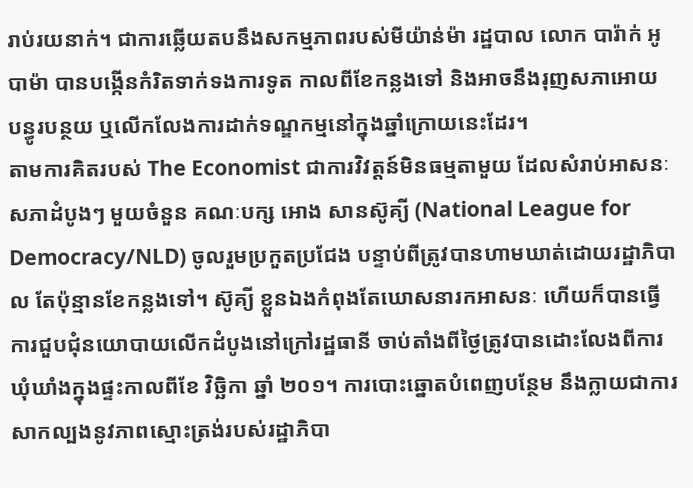រាប់រយនាក់។ ជាការឆ្លើយតបនឹងសកម្មភាពរបស់មីយ៉ាន់ម៉ា រដ្ឋបាល លោក បារ៉ាក់ អូបាម៉ា បានបង្កើនកំរិតទាក់ទងការទូត កាលពីខែកន្លងទៅ និងអាចនឹងរុញសភាអោយ បន្ធូរបន្ថយ ឬលើកលែងការដាក់ទណ្ឌកម្មនៅក្នុងឆ្នាំក្រោយនេះដែរ។
តាមការគិតរបស់ The Economist ជាការវិវត្តន៍មិនធម្មតាមួយ ដែលសំរាប់អាសនៈសភាដំបូងៗ មួយចំនួន គណៈបក្ស អោង សានស៊ូគ្យី (National League for Democracy/NLD) ចូលរួមប្រកួតប្រជែង បន្ទាប់ពីត្រូវបានហាមឃាត់ដោយរដ្ឋាភិបាល តែប៉ុន្មានខែកន្លងទៅ។ ស៊ូគ្យី ខ្លួនឯងកំពុងតែឃោសនារកអាសនៈ ហើយក៏បានធ្វើការជួបជុំនយោបាយលើកដំបូងនៅក្រៅរដ្ឋធានី ចាប់តាំងពីថ្ងៃត្រូវបានដោះលែងពីការឃុំឃាំងក្នុងផ្ទះកាលពីខែ វិច្ឆិកា ឆ្នាំ ២០១។ ការបោះឆ្នោតបំពេញបន្ថែម នឹងក្លាយជាការសាកល្បងនូវភាពស្មោះត្រង់របស់រដ្ឋាភិបា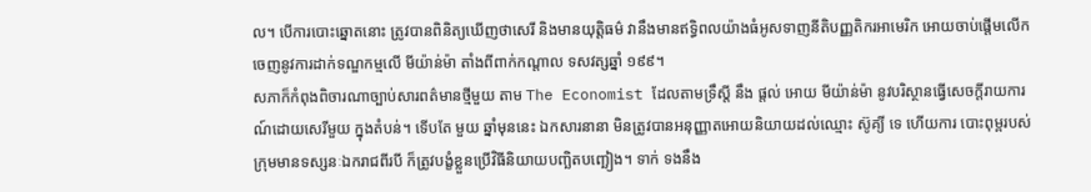ល។ បើការបោះឆ្នោតនោះ ត្រូវបានពិនិត្យឃើញថាសេរី និងមានយុត្តិធម៌ វានឹងមានឥទ្ធិពលយ៉ាងធំអូសទាញនីតិបញ្ញតិករអាមេរិក អោយចាប់ផ្តើមលើកចេញនូវការដាក់ទណ្ឌកម្មលើ មីយ៉ាន់ម៉ា តាំងពីពាក់កណ្តាល ទសវត្សឆ្នាំ ១៩៩។
សភាក៏កំពុងពិចារណាច្បាប់សារពត៌មានថ្មីមួយ តាម The Economist ដែលតាមទ្រឹស្តី នឹង ផ្តល់ អោយ មីយ៉ាន់ម៉ា នូវបរិស្ថានធ្វើសេចក្តីរាយការណ៍ដោយសេរីមួយ ក្នុងតំបន់។ ទើបតែ មួយ ឆ្នាំមុននេះ ឯកសារនានា មិនត្រូវបានអនុញ្ញាតអោយនិយាយដល់ឈ្មោះ ស៊ូគ្យី ទេ ហើយការ បោះពុម្ពរបស់ក្រុមមានទស្សនៈឯករាជពីរបី ក៏ត្រូវបង្ខំខ្លួនប្រើវិធីនិយាយបញ្ឆិតបញ្ឆៀង។ ទាក់ ទងនឹង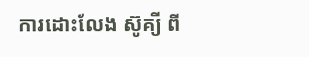ការដោះលែង ស៊ូគ្យី ពី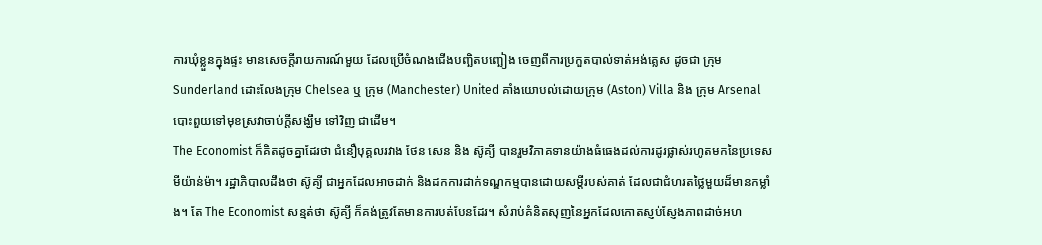ការឃុំខ្លួនក្នុងផ្ទះ មានសេចក្តីរាយការណ៍មួយ ដែលប្រើចំណងជើងបញ្ឆិតបញ្ឆៀង ចេញពីការប្រកួតបាល់ទាត់អង់គ្លេស ដូចជា ក្រុម Sunderland ដោះលែងក្រុម Chelsea ឬ ក្រុម (Manchester) United គាំងយោបល់ដោយក្រុម (Aston) Villa និង ក្រុម Arsenal បោះពួយទៅមុខស្រវាចាប់ក្តីសង្ឃឹម ទៅវិញ ជាដើម។
The Economist ក៏គិតដូចគ្នាដែរថា ជំនឿបុគ្គលរវាង ថែន សេន និង ស៊ូគ្យី បានរួមវិភាគទានយ៉ាងធំធេងដល់ការដូរផ្លាស់រហូតមកនៃប្រទេសមីយ៉ាន់ម៉ា។ រដ្ឋាភិបាលដឹងថា ស៊ូគ្យី ជាអ្នកដែលអាចដាក់ និងដកការដាក់ទណ្ឌកម្មបានដោយសម្តីរបស់គាត់ ដែលជាជំហរតថ្លៃមួយដ៏មានកម្លាំង។ តែ The Economist សន្មត់ថា ស៊ូគ្យី ក៏គង់ត្រូវតែមានការបត់បែនដែរ។ សំរាប់គំនិតសុញនៃអ្នកដែលកោតស្ញប់ស្ញែងភាពដាច់អហ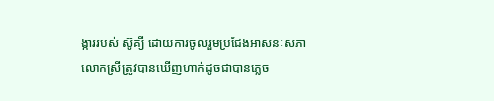ង្ការរបស់ ស៊ូគ្យី ដោយការចូលរួមប្រជែងអាសនៈសភា លោកស្រីត្រូវបានឃើញហាក់ដូចជាបានភ្លេច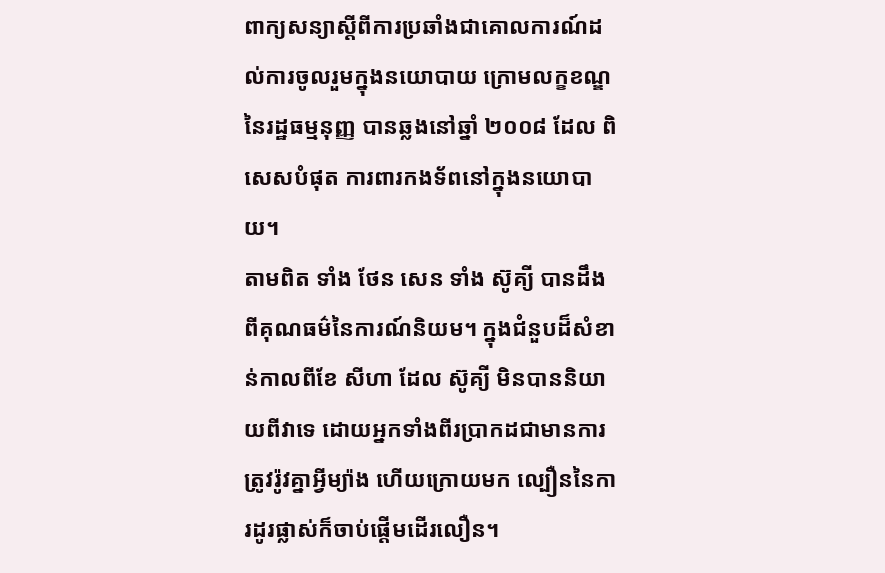ពាក្យសន្យាស្តីពីការប្រឆាំងជាគោលការណ៍ដល់ការចូលរួមក្នុងនយោបាយ ក្រោមលក្ខខណ្ឌនៃរដ្ឋធម្មនុញ្ញ បានឆ្លងនៅឆ្នាំ ២០០៨ ដែល ពិសេសបំផុត ការពារកងទ័ពនៅក្នុងនយោបាយ។
តាមពិត ទាំង ថែន សេន ទាំង ស៊ូគ្យី បានដឹងពីគុណធម៌នៃការណ៍និយម។ ក្នុងជំនួបដ៏សំខាន់កាលពីខែ សីហា ដែល ស៊ូគ្យី មិនបាននិយាយពីវាទេ ដោយអ្នកទាំងពីរប្រាកដជាមានការត្រូវរ៉ូវគ្នាអ្វីម្យ៉ាង ហើយក្រោយមក ល្បឿននៃការដូរផ្លាស់ក៏ចាប់ផ្តើមដើរលឿន។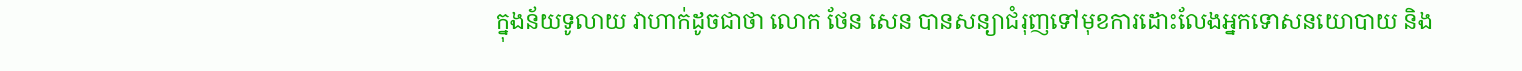ក្នុងន័យទូលាយ វាហាក់ដូចជាថា លោក ថែន សេន បានសន្យាជំរុញទៅមុខការដោះលែងអ្នកទោសនយោបាយ និង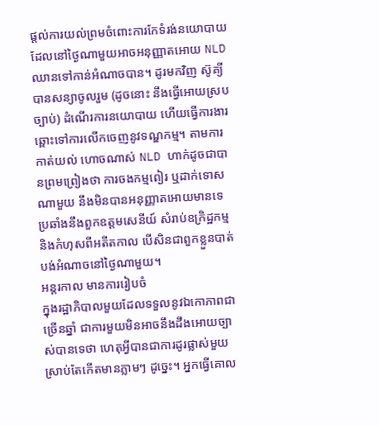ផ្តល់ការយល់ព្រមចំពោះការកែទំរង់នយោបាយ ដែលនៅថ្ងៃណាមួយអាចអនុញ្ញាតអោយ NLD ឈានទៅកាន់អំណាចបាន។ ដូរមកវិញ ស៊ូគ្យី បានសន្យាចូលរួម (ដូចនោះ នឹងធ្វើអោយស្របច្បាប់) ដំណើរការនយោបាយ ហើយធ្វើការងារឆ្ពោះទៅការលើកចេញនូវទណ្ឌកម្ម។ តាមការកាត់យល់ ហោចណាស់ NLD ហាក់ដូចជាបានព្រមព្រៀងថា ការចងកម្មពៀរ ឬដាក់ទោសណាមួយ នឹងមិនបានអនុញ្ញាតអោយមានទេ ប្រឆាំងនឹងពួកឧត្តមសេនីយ៍ សំរាប់ឧក្រិដ្ឋកម្ម និងកំហុសពីអតីតកាល បើសិនជាពួកខ្លួនបាត់បង់អំណាចនៅថ្ងៃណាមួយ។
អន្តរកាល មានការរៀបចំ
ក្នុងរដ្ឋាភិបាលមួយដែលទទួលនូវឯកោភាពជាច្រើនឆ្នាំ ជាការមួយមិនអាចនឹងដឹងអោយច្បាស់បានទេថា ហេតុអ្វីបានជាការដូរផ្លាស់មួយស្រាប់តែកើតមានភ្លាមៗ ដូច្នេះ។ អ្នកធ្វើគោល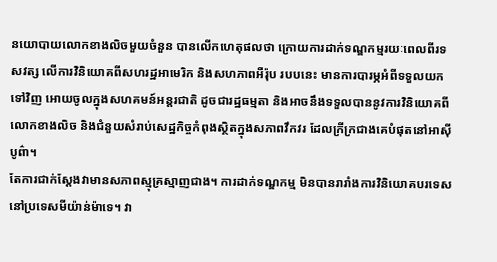នយោបាយលោកខាងលិចមួយចំនួន បានលើកហេតុផលថា ក្រោយការដាក់ទណ្ឌកម្មរយៈពេលពីរទសវត្ស លើការវិនិយោគពីសហរដ្ឋអាមេរិក និងសហភាពអឺរ៉ុប របបនេះ មានការបារម្ភអំពីទទួលយកទៅវិញ អោយចូលក្នុងសហគមន៍អន្តរជាតិ ដូចជារដ្ឋធម្មតា និងអាចនឹងទទួលបាននូវការវិនិយោគពីលោកខាងលិច និងជំនួយសំរាប់សេដ្ឋកិច្ចកំពុងស្ថិតក្នុងសភាពវឹកវរ ដែលក្រីក្រជាងគេបំផុតនៅអាស៊ីបូព៌ា។
តែការជាក់ស្តែងវាមានសភាពស្មុគ្រស្មាញជាង។ ការដាក់ទណ្ឌកម្ម មិនបានរារាំងការវិនិយោគបរទេសនៅប្រទេសមីយ៉ាន់ម៉ាទេ។ វា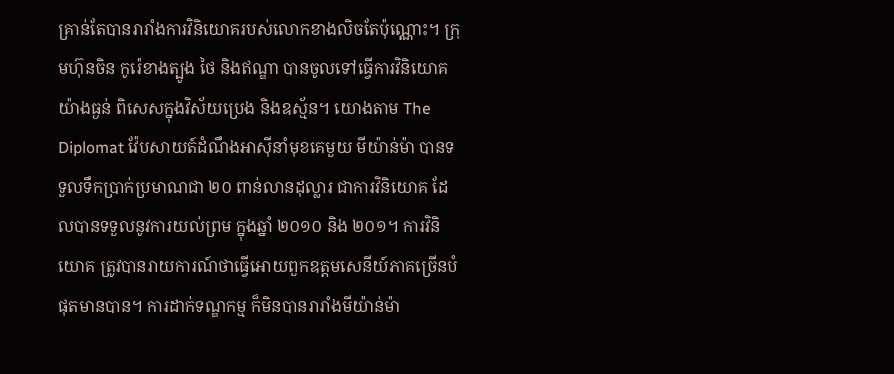គ្រាន់តែបានរារាំងការវិនិយោគរបស់លោកខាងលិចតែប៉ុណ្ណោះ។ ក្រុមហ៊ុនចិន កូរ៉េខាងត្បូង ថៃ និងឥណ្ឌា បានចូលទៅធ្វើការវិនិយោគយ៉ាងធ្ងន់ ពិសេសក្នុងវិស័យប្រេង និងឧស្ម័ន។ យោងតាម The Diplomat វ៉ែបសាយត៍ដំណឹងអាស៊ីនាំមុខគេមួយ មីយ៉ាន់ម៉ា បានទទួលទឹកប្រាក់ប្រមាណជា ២០ ពាន់លានដុល្លារ ជាការវិនិយោគ ដែលបានទទួលនូវការយល់ព្រម ក្នុងឆ្នាំ ២០១០ និង ២០១។ ការវិនិយោគ ត្រូវបានរាយការណ៍ថាធ្វើអោយពួកឧត្តមសេនីយ៍ភាគច្រើនបំផុតមានបាន។ ការដាក់ទណ្ឌកម្ម ក៏មិនបានរារាំងមីយ៉ាន់ម៉ា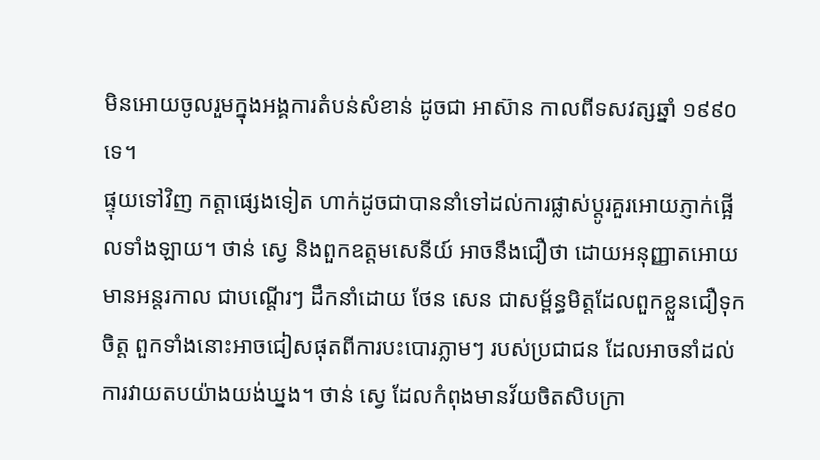មិនអោយចូលរួមក្នុងអង្គការតំបន់សំខាន់ ដូចជា អាស៊ាន កាលពីទសវត្សឆ្នាំ ១៩៩០ ទេ។
ផ្ទុយទៅវិញ កត្តាផ្សេងទៀត ហាក់ដូចជាបាននាំទៅដល់ការផ្លាស់ប្តូរគួរអោយភ្ញាក់ផ្អើលទាំងឡាយ។ ថាន់ ស្វេ និងពួកឧត្តមសេនីយ៍ អាចនឹងជឿថា ដោយអនុញ្ញាតអោយមានអន្តរកាល ជាបណ្តើរៗ ដឹកនាំដោយ ថែន សេន ជាសម្ព័ន្ធមិត្តដែលពួកខ្លួនជឿទុកចិត្ត ពួកទាំងនោះអាចជៀសផុតពីការបះបោរភ្លាមៗ របស់ប្រជាជន ដែលអាចនាំដល់ការវាយតបយ៉ាងយង់ឃ្នង។ ថាន់ ស្វេ ដែលកំពុងមានវ័យចិតសិបក្រា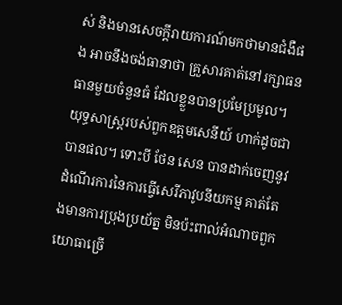ស់ និងមានសេចក្តីរាយការណ៍មកថាមានជំងឺផង អាចនឹងចង់ធានាថា គ្រួសារគាត់នៅរក្សាធនធានមួយចំនួនធំ ដែលខ្លួនបានប្រមែប្រមូល។
យុទ្ធសាស្ត្ររបស់ពួកឧត្តមសេនីយ៍ ហាក់ដូចជាបានផល។ ទោះបី ថែន សេន បានដាក់ចេញនូវដំណើរការនៃការធ្វើសេរីភាវូបនីយកម្ម គាត់តែងមានការប្រុងប្រយ័ត្ន មិនប៉ះពាល់អំណាចពួកយោធាច្រើ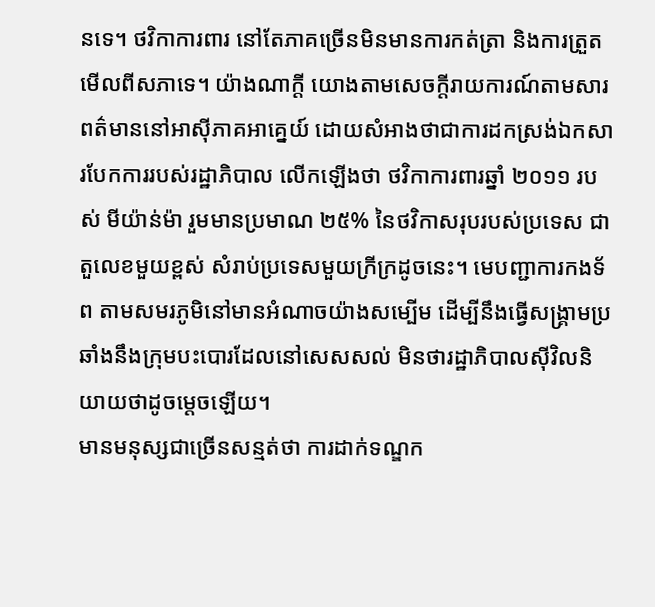នទេ។ ថវិកាការពារ នៅតែភាគច្រើនមិនមានការកត់ត្រា និងការត្រួតមើលពីសភាទេ។ យ៉ាងណាក្តី យោងតាមសេចក្តីរាយការណ៍តាមសារពត៌មាននៅអាស៊ីភាគអាគ្នេយ៍ ដោយសំអាងថាជាការដកស្រង់ឯកសារបែកការរបស់រដ្ឋាភិបាល លើកឡើងថា ថវិកាការពារឆ្នាំ ២០១១ របស់ មីយ៉ាន់ម៉ា រួមមានប្រមាណ ២៥% នៃថវិកាសរុបរបស់ប្រទេស ជាតួលេខមួយខ្ពស់ សំរាប់ប្រទេសមួយក្រីក្រដូចនេះ។ មេបញ្ជាការកងទ័ព តាមសមរភូមិនៅមានអំណាចយ៉ាងសម្បើម ដើម្បីនឹងធ្វើសង្គ្រាមប្រឆាំងនឹងក្រុមបះបោរដែលនៅសេសសល់ មិនថារដ្ឋាភិបាលស៊ីវិលនិយាយថាដូចម្តេចឡើយ។
មានមនុស្សជាច្រើនសន្មត់ថា ការដាក់ទណ្ឌក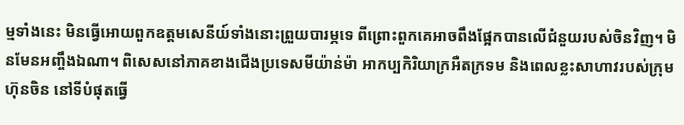ម្មទាំងនេះ មិនធ្វើអោយពួកឧត្តមសេនីយ៍ទាំងនោះព្រួយបារម្ភទេ ពីព្រោះពួកគេអាចពឹងផ្អែកបានលើជំនួយរបស់ចិនវិញ។ មិនមែនអញ្ចឹងឯណា។ ពិសេសនៅភាគខាងជើងប្រទេសមីយ៉ាន់ម៉ា អាកប្បកិរិយាក្រអឺតក្រទម និងពេលខ្លះសាហាវរបស់ក្រុមហ៊ុនចិន នៅទីបំផុតធ្វើ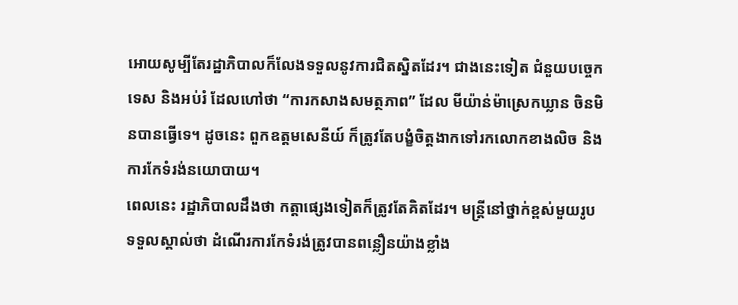អោយសូម្បីតែរដ្ឋាភិបាលក៏លែងទទួលនូវការជិតស្និតដែរ។ ជាងនេះទៀត ជំនួយបច្ចេកទេស និងអប់រំ ដែលហៅថា “ការកសាងសមត្ថភាព” ដែល មីយ៉ាន់ម៉ាស្រេកឃ្លាន ចិនមិនបានធ្វើទេ។ ដូចនេះ ពួកឧត្តមសេនីយ៍ ក៏ត្រូវតែបង្ខំចិត្តងាកទៅរកលោកខាងលិច និង ការកែទំរង់នយោបាយ។
ពេលនេះ រដ្ឋាភិបាលដឹងថា កត្តាផ្សេងទៀតក៏ត្រូវតែគិតដែរ។ មន្ត្រីនៅថ្នាក់ខ្ពស់មួយរូបទទួលស្គាល់ថា ដំណើរការកែទំរង់ត្រូវបានពន្លឿនយ៉ាងខ្លាំង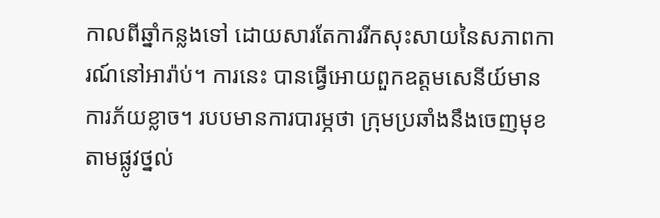កាលពីឆ្នាំកន្លងទៅ ដោយសារតែការរីកសុះសាយនៃសភាពការណ៍នៅអារ៉ាប់។ ការនេះ បានធ្វើអោយពួកឧត្តមសេនីយ៍មានការភ័យខ្លាច។ របបមានការបារម្ភថា ក្រុមប្រឆាំងនឹងចេញមុខតាមផ្លូវថ្នល់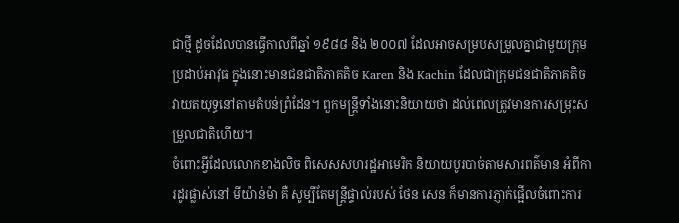ជាថ្មី ដូចដែលបានធ្វើកាលពីឆ្នាំ ១៩៨៨ និង ២០០៧ ដែលអាចសម្របសម្រួលគ្នាជាមួយក្រុមប្រដាប់អាវុធ ក្នុងនោះមានជនជាតិភាគតិច Karen និង Kachin ដែលជាក្រុមជនជាតិភាគតិចវាយតយុទ្ធនៅតាមតំបន់ព្រំដែន។ ពួកមន្ត្រីទាំងនោះនិយាយថា ដល់ពេលត្រូវមានការសម្រុះសម្រួលជាតិហើយ។
ចំពោះអ្វីដែលលោកខាងលិច ពិសេសសហរដ្ឋអាមេរិក និយាយបូរបាច់តាមសារពត៌មាន អំពីការដូរផ្លាស់នៅ មីយ៉ាន់ម៉ា គឺ សូម្បីតែមន្ត្រីផ្ទាល់របស់ ថែន សេន ក៏មានការភ្ញាក់ផ្អើលចំពោះការ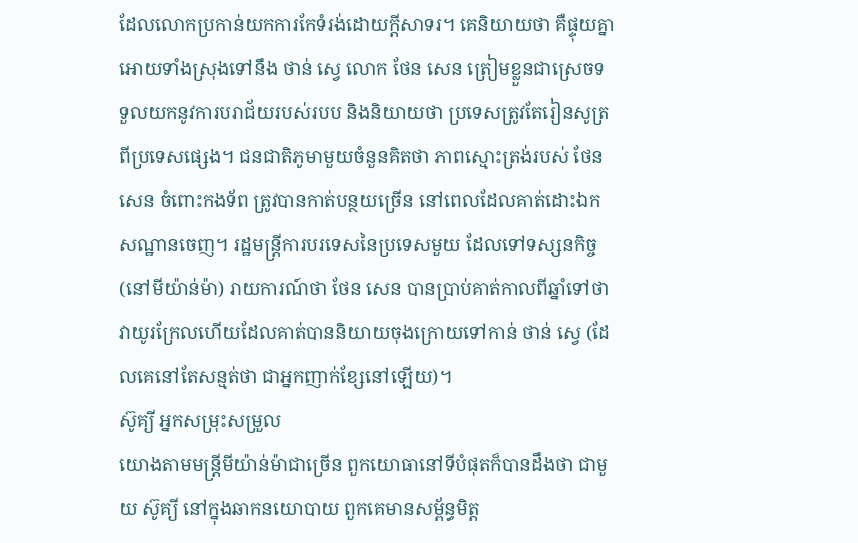ដែលលោកប្រកាន់យកការកែទំរង់ដោយក្តីសាទរ។ គេនិយាយថា គឺផ្ទុយគ្នាអោយទាំងស្រុងទៅនឹង ថាន់ ស្វេ លោក ថែន សេន ត្រៀមខ្លួនជាស្រេចទទួលយកនូវការបរាជ័យរបស់របប និងនិយាយថា ប្រទេសត្រូវតែរៀនសូត្រពីប្រទេសផ្សេង។ ជនជាតិភូមាមួយចំនួនគិតថា ភាពស្មោះត្រង់របស់ ថែន សេន ចំពោះកងទ័ព ត្រូវបានកាត់បន្ថយច្រើន នៅពេលដែលគាត់ដោះឯកសណ្ឋានចេញ។ រដ្ឋមន្ត្រីការបរទេសនៃប្រទេសមួយ ដែលទៅទស្សនកិច្ច (នៅមីយ៉ាន់ម៉ា) រាយការណ៍ថា ថែន សេន បានប្រាប់គាត់កាលពីឆ្នាំទៅថា វាយូរក្រែលហើយដែលគាត់បាននិយាយចុងក្រោយទៅកាន់ ថាន់ ស្វេ (ដែលគេនៅតែសន្មត់ថា ជាអ្នកញាក់ខ្សែនៅឡើយ)។
ស៊ូគ្យី អ្នកសម្រុះសម្រួល
យោងតាមមន្ត្រីមីយ៉ាន់ម៉ាជាច្រើន ពួកយោធានៅទីបំផុតក៏បានដឹងថា ជាមួយ ស៊ូគ្យី នៅក្នុងឆាកនយោបាយ ពួកគេមានសម្ព័ន្ធមិត្ត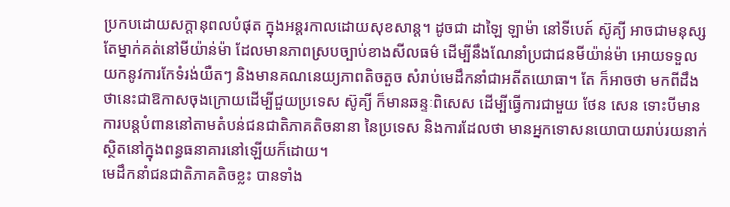ប្រកបដោយសក្តានុពលបំផុត ក្នុងអន្តរកាលដោយសុខសាន្ត។ ដូចជា ដាឡៃ ឡាម៉ា នៅទីបេត៍ ស៊ូគ្យី អាចជាមនុស្សតែម្នាក់គត់នៅមីយ៉ាន់ម៉ា ដែលមានភាពស្របច្បាប់ខាងសីលធម៌ ដើម្បីនឹងណែនាំប្រជាជនមីយ៉ាន់ម៉ា អោយទទួលយកនូវការកែទំរង់យឺតៗ និងមានគណនេយ្យភាពតិចតួច សំរាប់មេដឹកនាំជាអតីតយោធា។ តែ ក៏អាចថា មកពីដឹងថានេះជាឱកាសចុងក្រោយដើម្បីជួយប្រទេស ស៊ូគ្យី ក៏មានឆន្ទៈពិសេស ដើម្បីធ្វើការជាមួយ ថែន សេន ទោះបីមានការបន្តបំពាននៅតាមតំបន់ជនជាតិភាគតិចនានា នៃប្រទេស និងការដែលថា មានអ្នកទោសនយោបាយរាប់រយនាក់ស្ថិតនៅក្នុងពន្ធធនាគារនៅឡើយក៏ដោយ។
មេដឹកនាំជនជាតិភាគតិចខ្លះ បានទាំង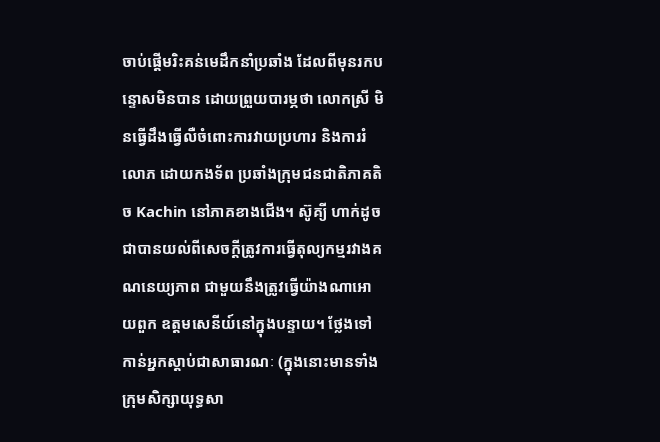ចាប់ផ្តើមរិះគន់មេដឹកនាំប្រឆាំង ដែលពីមុនរកបន្ទោសមិនបាន ដោយព្រួយបារម្ភថា លោកស្រី មិនធ្វើដឹងធ្វើលឺចំពោះការវាយប្រហារ និងការរំលោភ ដោយកងទ័ព ប្រឆាំងក្រុមជនជាតិភាគតិច Kachin នៅភាគខាងជើង។ ស៊ូគ្យី ហាក់ដូចជាបានយល់ពីសេចក្តីត្រូវការធ្វើតុល្យកម្មរវាងគណនេយ្យភាព ជាមួយនឹងត្រូវធ្វើយ៉ាងណាអោយពួក ឧត្តមសេនីយ៍នៅក្នុងបន្ទាយ។ ថ្លែងទៅកាន់អ្នកស្តាប់ជាសាធារណៈ (ក្នុងនោះមានទាំង ក្រុមសិក្សាយុទ្ធសា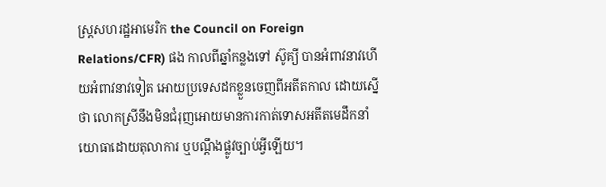ស្ត្រសហរដ្ឋអាមេរិក the Council on Foreign Relations/CFR) ផង កាលពីឆ្នាំកន្លងទៅ ស៊ូគ្យី បានអំពាវនាវហើយអំពាវនាវទៀត អោយប្រទេសដកខ្លួនចេញពីអតីតកាល ដោយស្នើថា លោកស្រីនឹងមិនជំរុញអោយមានការកាត់ទោសអតីតមេដឹកនាំយោធាដោយតុលាការ ឬបណ្តឹងផ្លូវច្បាប់អ្វីឡើយ។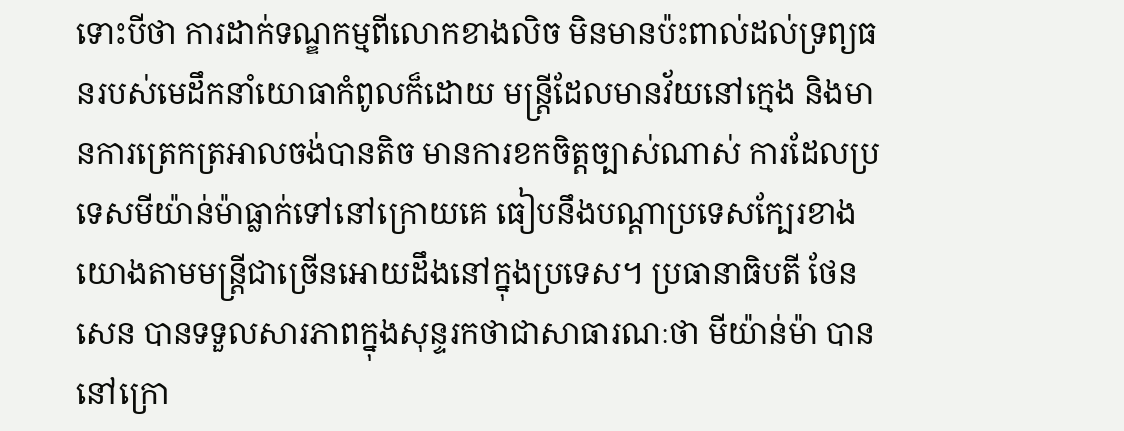ទោះបីថា ការដាក់ទណ្ឌកម្មពីលោកខាងលិច មិនមានប៉ះពាល់ដល់ទ្រព្យធនរបស់មេដឹកនាំយោធាកំពូលក៏ដោយ មន្ត្រីដែលមានវ័យនៅក្មេង និងមានការត្រេកត្រអាលចង់បានតិច មានការខកចិត្តច្បាស់ណាស់ ការដែលប្រទេសមីយ៉ាន់ម៉ាធ្លាក់ទៅនៅក្រោយគេ ធៀបនឹងបណ្តាប្រទេសក្បែរខាង យោងតាមមន្ត្រីជាច្រើនអោយដឹងនៅក្នុងប្រទេស។ ប្រធានាធិបតី ថែន សេន បានទទួលសារភាពក្នុងសុន្ទរកថាជាសាធារណៈថា មីយ៉ាន់ម៉ា បាននៅក្រោ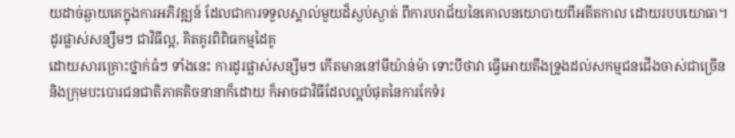យដាច់ឆ្ងាយគេក្នុងការអភិវឌ្ឍន៍ ដែលជាការទទួលស្គាល់មួយដ៏ស្ងប់ស្ងាត់ ពីការបរាជ័យនៃគោលនយោបាយពីអតីតកាល ដោយរបបយោធា។
ដូរផ្លាស់សន្សឹមៗ ជាវិធីល្អ, គិតគូរពិពិធកម្មដៃគូ
ដោយសារគ្រោះថ្នាក់ធំៗ ទាំងនេះ ការដូរផ្លាស់សន្សឹមៗ កើតមាននៅមីយ៉ាន់ម៉ា ទោះបីថាវា ធ្វើអោយតឹងទ្រូងដល់សកម្មជនជើងចាស់ជាច្រើន និងក្រុមបះបោរជនជាតិភាគតិចនានាក៏ដោយ ក៏អាចជាវិធីដែលល្អបំផុតនៃការកែទំរ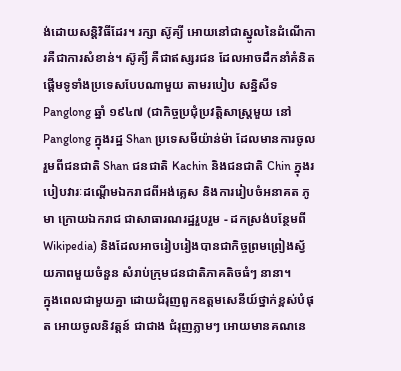ង់ដោយសន្តិវិធីដែរ។ រក្សា ស៊ូគ្យី អោយនៅជាស្នូលនៃដំណើការគឺជាការសំខាន់។ ស៊ូគ្យី គឺជាឥស្សរជន ដែលអាចដឹកនាំគំនិតផ្តើមទូទាំងប្រទេសបែបណាមួយ តាមរបៀប សន្និសីទ Panglong ឆ្នាំ ១៩៤៧ (ជាកិច្ចប្រជុំប្រវត្តិសាស្ត្រមួយ នៅ Panglong ក្នុងរដ្ឋ Shan ប្រទេសមីយ៉ាន់ម៉ា ដែលមានការចូលរួមពីជនជាតិ Shan ជនជាតិ Kachin និងជនជាតិ Chin ក្នុងរបៀបវារៈដណ្តើមឯករាជពីអង់គ្លេស និងការរៀបចំអនាគត ភូមា ក្រោយឯករាជ ជាសាធារណរដ្ឋរួបរួម - ដកស្រង់បន្ថែមពី Wikipedia) និងដែលអាចរៀបរៀងបានជាកិច្ចព្រមព្រៀងស្វ័យភាពមួយចំនួន សំរាប់ក្រុមជនជាតិភាគតិចធំៗ នានា។
ក្នុងពេលជាមួយគ្នា ដោយជំរុញពួកឧត្តមសេនីយ៍ថ្នាក់ខ្ពស់បំផុត អោយចូលនិវត្តន៍ ជាជាង ជំរុញភ្លាមៗ អោយមានគណនេ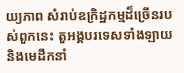យ្យភាព សំរាប់ឧក្រិដ្ឋកម្មដ៏ច្រើនរបស់ពួកនេះ តួអង្គបរទេសទាំងឡាយ និងមេដឹកនាំ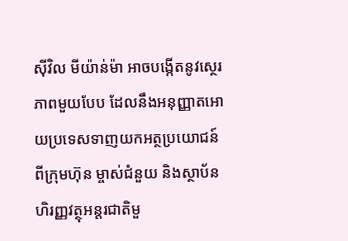ស៊ីវិល មីយ៉ាន់ម៉ា អាចបង្កើតនូវស្ថេរភាពមួយបែប ដែលនឹងអនុញ្ញាតអោយប្រទេសទាញយកអត្ថប្រយោជន៍ពីក្រុមហ៊ុន ម្ចាស់ជំនួយ និងស្ថាប័នហិរញ្ញវត្ថុអន្តរជាតិមួ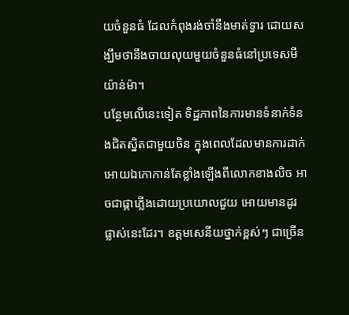យចំនួនធំ ដែលកំពុងរង់ចាំនឹងមាត់ទ្វារ ដោយសង្ឃឹមថានឹងចាយលុយមួយចំនួនធំនៅប្រទេសមីយ៉ាន់ម៉ា។
បន្ថែមលើនេះទៀត ទិដ្ឋភាពនៃការមានទំនាក់ទំនងជិតស្និតជាមួយចិន ក្នុងពេលដែលមានការដាក់អោយឯកោកាន់តែខ្លាំងឡើងពីលោកខាងលិច អាចជាផ្កាភ្លើងដោយប្រយោលជួយ អោយមានដូរផ្លាស់នេះដែរ។ ឧត្តមសេនីយថ្នាក់ខ្ពស់ៗ ជាច្រើន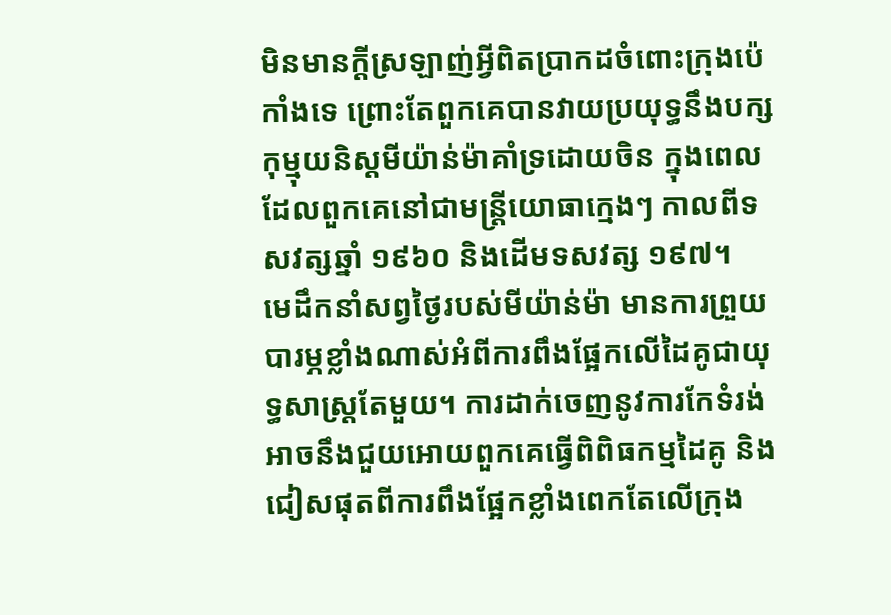មិនមានក្តីស្រឡាញ់អ្វីពិតប្រាកដចំពោះក្រុងប៉េកាំងទេ ព្រោះតែពួកគេបានវាយប្រយុទ្ធនឹងបក្សកុម្មុយនិស្តមីយ៉ាន់ម៉ាគាំទ្រដោយចិន ក្នុងពេលដែលពួកគេនៅជាមន្ត្រីយោធាក្មេងៗ កាលពីទសវត្សឆ្នាំ ១៩៦០ និងដើមទសវត្ស ១៩៧។
មេដឹកនាំសព្វថ្ងៃរបស់មីយ៉ាន់ម៉ា មានការព្រួយបារម្ភខ្លាំងណាស់អំពីការពឹងផ្អែកលើដៃគូជាយុទ្ធសាស្ត្រតែមួយ។ ការដាក់ចេញនូវការកែទំរង់ អាចនឹងជួយអោយពួកគេធ្វើពិពិធកម្មដៃគូ និងជៀសផុតពីការពឹងផ្អែកខ្លាំងពេកតែលើក្រុង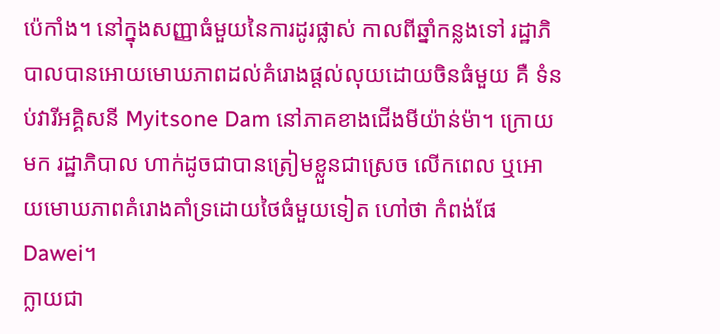ប៉េកាំង។ នៅក្នុងសញ្ញាធំមួយនៃការដូរផ្លាស់ កាលពីឆ្នាំកន្លងទៅ រដ្ឋាភិបាលបានអោយមោឃភាពដល់គំរោងផ្តល់លុយដោយចិនធំមួយ គឺ ទំនប់វារីអគ្គិសនី Myitsone Dam នៅភាគខាងជើងមីយ៉ាន់ម៉ា។ ក្រោយមក រដ្ឋាភិបាល ហាក់ដូចជាបានត្រៀមខ្លួនជាស្រេច លើកពេល ឬអោយមោឃភាពគំរោងគាំទ្រដោយថៃធំមួយទៀត ហៅថា កំពង់ផែ Dawei។
ក្លាយជា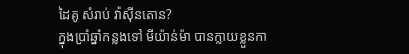ដៃគូ សំរាប់ វ៉ាស៊ីនតោន?
ក្នុងប្រាំឆ្នាំកន្លងទៅ មីយ៉ាន់ម៉ា បានក្លាយខ្លួនកា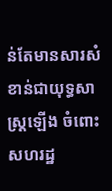ន់តែមានសារសំខាន់ជាយុទ្ធសាស្ត្រឡើង ចំពោះសហរដ្ឋ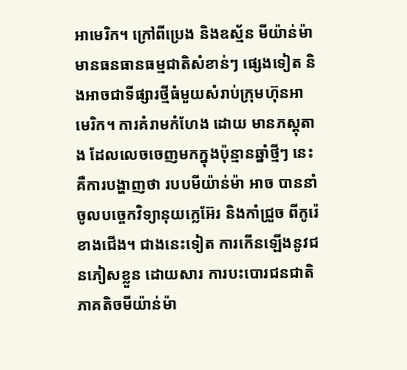អាមេរិក។ ក្រៅពីប្រេង និងឧស្ម័ន មីយ៉ាន់ម៉ា មានធនធានធម្មជាតិសំខាន់ៗ ផ្សេងទៀត និងអាចជាទីផ្សារថ្មីធំមួយសំរាប់ក្រុមហ៊ុនអាមេរិក។ ការគំរាមកំហែង ដោយ មានភស្តុតាង ដែលលេចចេញមកក្នុងប៉ុន្មានឆ្នាំថ្មីៗ នេះ គឺការបង្ហាញថា របបមីយ៉ាន់ម៉ា អាច បាននាំចូលបច្ចេកវិទ្យានុយក្លេអ៊ែរ និងកាំជ្រួច ពីកូរ៉េខាងជើង។ ជាងនេះទៀត ការកើនឡើងនូវជនភៀសខ្លួន ដោយសារ ការបះបោរជនជាតិភាគតិចមីយ៉ាន់ម៉ា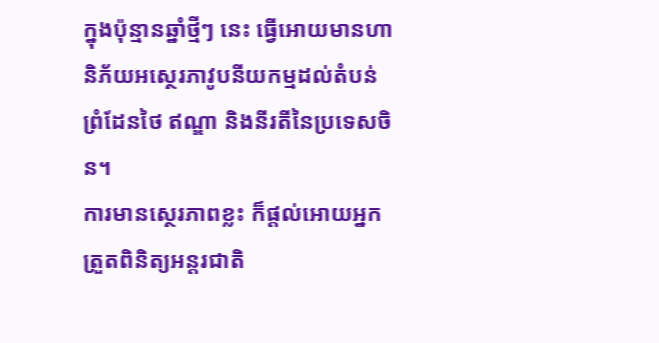ក្នុងប៉ុន្មានឆ្នាំថ្មីៗ នេះ ធ្វើអោយមានហានិភ័យអស្ថេរភាវូបនីយកម្មដល់តំបន់ព្រំដែនថៃ ឥណ្ឌា និងនីរតីនៃប្រទេសចិន។
ការមានស្ថេរភាពខ្លះ ក៏ផ្តល់អោយអ្នកត្រួតពិនិត្យអន្តរជាតិ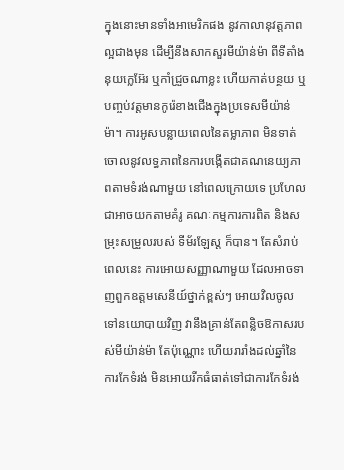ក្នុងនោះមានទាំងអាមេរិកផង នូវកាលានុវត្តភាពល្អជាងមុន ដើម្បីនឹងសាកសួរមីយ៉ាន់ម៉ា ពីទីតាំងនុយក្លេអ៊ែរ ឬកាំជ្រួចណាខ្លះ ហើយកាត់បន្ថយ ឬបញ្ចប់វត្តមានកូរ៉េខាងជើងក្នុងប្រទេសមីយ៉ាន់ម៉ា។ ការអូសបន្លាយពេលនៃតម្លាភាព មិនទាត់ចោលនូវលទ្ធភាពនៃការបង្កើតជាគណនេយ្យភាពតាមទំរង់ណាមួយ នៅពេលក្រោយទេ ប្រហែលជាអាចយកតាមគំរូ គណៈកម្មការការពិត និងសម្រុះសម្រួលរបស់ ទីម័រឡែស្ត ក៏បាន។ តែសំរាប់ពេលនេះ ការអោយសញ្ញាណាមួយ ដែលអាចទាញពួកឧត្តមសេនីយ៍ថ្នាក់ខ្ពស់ៗ អោយវិលចូលទៅនយោបាយវិញ វានឹងគ្រាន់តែពន្លិចឱកាសរបស់មីយ៉ាន់ម៉ា តែប៉ុណ្ណោះ ហើយរារាំងដល់ឆ្នាំនៃការកែទំរង់ មិនអោយរីកធំធាត់ទៅជាការកែទំរង់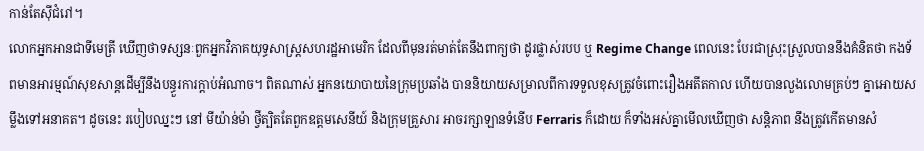កាន់តែស៊ីជំរៅ។
លោកអ្នកអានជាទីមេត្រី ឃើញថាទស្សនៈពួកអ្នកវិភាគយុទ្ធសាស្ត្រសហរដ្ឋអាមេរិក ដែលពីមុនរត់មាត់តែនឹងពាក្យថា ដូរផ្លាស់របប ឬ Regime Change ពេលនេះ បែរជាស្រុះស្រួលបាននឹងគំនិតថា កងទ័ពមានអារម្មណ៍សុខសាន្តដើម្បីនឹងបន្ធួរការក្តាប់អំណាច។ ពិតណាស់ អ្នកនយោបាយនៃក្រុមប្រឆាំង បាននិយាយសម្រាលពីការទទួលខុសត្រូវចំពោះរឿងអតីតកាល ហើយបានលួងលោមគ្រប់ៗ គ្នាអោយសម្លឹងទៅអនាគត។ ដូចនេះ របៀបឈ្នះៗ នៅ មីយ៉ាន់ម៉ា ថ្វីត្បិតតែពួកឧត្តមសេនីយ៍ និងក្រុមគ្រួសារ អាចរក្សាឡានទំនើប Ferraris ក៏ដោយ ក៏ទាំងអស់គ្នាមើលឃើញថា សន្តិភាព នឹងត្រូវកើតមានសំ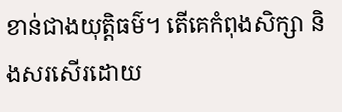ខាន់ជាងយុត្តិធម៌។ តើគេកំពុងសិក្សា និងសរសើរដោយ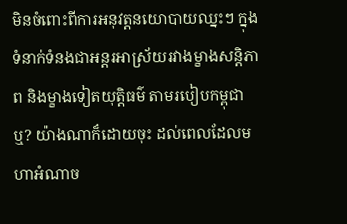មិនចំពោះពីការអនុវត្តនយោបាយឈ្នះៗ ក្នុងទំនាក់ទំនងជាអន្តរអាស្រ័យរវាងម្ខាងសន្តិភាព និងម្ខាងទៀតយុត្តិធម៌ តាមរបៀបកម្ពុជាឬ? យ៉ាងណាក៏ដោយចុះ ដល់ពេលដែលមហាអំណាច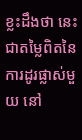ខ្លះដឹងថា នេះជាតម្លៃពិតនៃការដូរផ្លាស់មួយ នៅ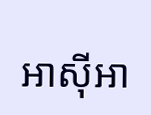អាស៊ីអា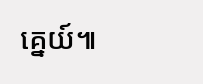គ្នេយ៍៕